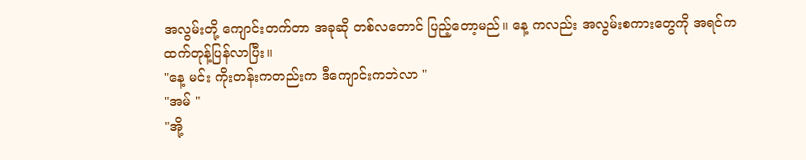အလွမ်းတို့ ကျောင်းတက်တာ အခုဆို တစ်လတောင် ပြည့်တော့မည်။ နေ့ ကလည်း အလွမ်းစကားတွေကို အရင်ကထက်တုန့်ပြန်လာပြီး။
"နေ့ မင်း ကိုးတန်းကတည်းက ဒီကျောင်းကဘဲလာ "
"အမ် "
"အို့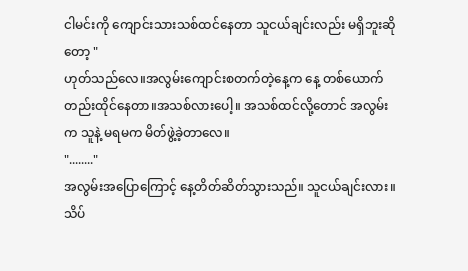ငါမင်းကို ကျောင်းသားသစ်ထင်နေတာ သူငယ်ချင်းလည်း မရှိဘူးဆိုတော့ "
ဟုတ်သည်လေ။အလွမ်းကျောင်းစတက်တဲ့နေ့က နေ့ တစ်ယောက်တည်းထိုင်နေတာ။အသစ်လားပေါ့။ အသစ်ထင်လို့တောင် အလွမ်းက သူနဲ့ မရမက မိတ်ဖွဲ့ခဲ့တာလေ။
"........"
အလွမ်းအပြောကြောင့် နေ့တိတ်ဆိတ်သွားသည်။ သူငယ်ချင်းလား။ သိပ်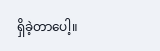ရှိခဲ့တာပေါ့။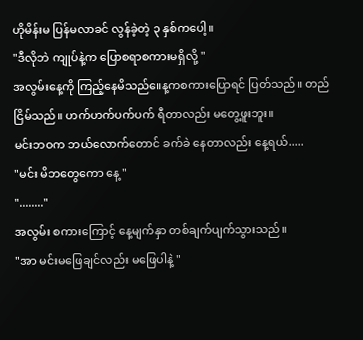ဟိုမိန်းမ ပြန်မလာခင် လွန်ခဲ့တဲ့ ၃ နှစ်ကပေါ့။
"ဒီလိုဘဲ ကျုပ်နဲ့က ပြောစရာစကားမရှိလို့ "
အလွမ်းနေ့ကို ကြည့်နေမိသည်။ေန့ကစကားပြောရင် ပြတ်သည်။ တည်ငြိမ်သည်။ ဟက်ဟက်ပက်ပက် ရီတာလည်း မတွေ့ဖူးဘူး။
မင်းဘဝက ဘယ်လောက်တောင် ခက်ခဲ နေတာလည်း နေ့ရယ်.....
"မင်း မိဘတွေကော နေ့ "
"........"
အလွမ်း စကားကြောင့် နေ့မျက်နှာ တစ်ချက်ပျက်သွားသည်။
"အာ မင်းမဖြေချင်လည်း မဖြေပါနဲ့ "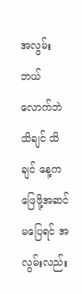အလွမ်းဘယ်လောက်ဘဲ သိချင် သိချင် နေ့က ဖြေဖို့အဆင်မပြေရင် အလွမ်းလည်း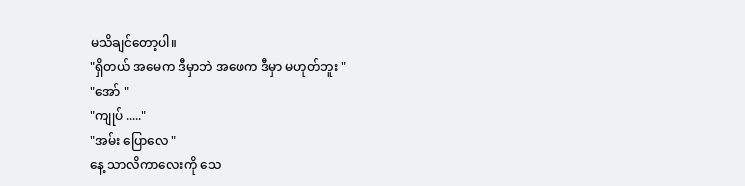မသိချင်တော့ပါ။
"ရှိတယ် အမေက ဒီမှာဘဲ အဖေက ဒီမှာ မဟုတ်ဘူး "
"အော် "
"ကျုပ် ....."
"အမ်း ပြောလေ "
နေ့ သာလိကာလေးကို သေ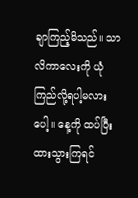ချာကြည့်မိသည်။ သာလိကာလေးကို ယုံကြည်လို့ရပါ့မလားပေါ့။ နေ့ကို ထပ်ပြီးထားသွားကြရင်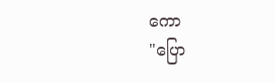ကော
"ပြော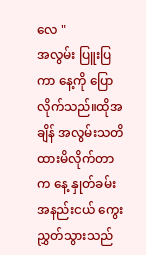လေ "
အလွမ်း ပြူးပြကာ နေ့ကို ပြောလိုက်သည်။ထိုအချိန် အလွမ်းသတိထားမိလိုက်တာက နေ့ နှုတ်ခမ်း အနည်းငယ် ကွေး ညွှတ်သွားသည်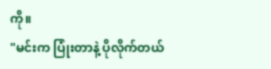ကို။
"မင်းက ပြုံးတာနဲ့ ပိုလိုက်တယ်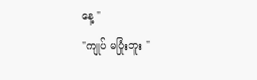နေ့ "
"ကျုပ် မပြုံးဘူး "